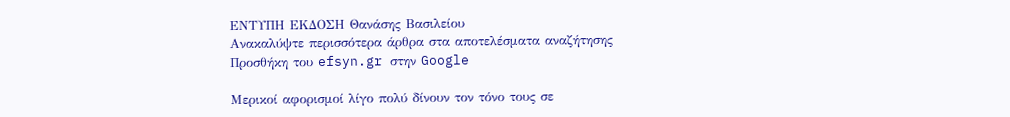ΕΝΤΥΠΗ ΕΚΔΟΣΗ Θανάσης Βασιλείου
Ανακαλύψτε περισσότερα άρθρα στα αποτελέσματα αναζήτησης
Προσθήκη του efsyn.gr στην Google

Μερικοί αφορισμοί λίγο πολύ δίνουν τον τόνο τους σε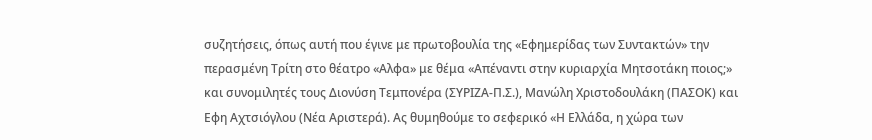συζητήσεις, όπως αυτή που έγινε με πρωτοβουλία της «Εφημερίδας των Συντακτών» την περασμένη Τρίτη στο θέατρο «Αλφα» με θέμα «Απέναντι στην κυριαρχία Μητσοτάκη ποιος;» και συνομιλητές τους Διονύση Τεμπονέρα (ΣΥΡΙΖΑ-Π.Σ.), Μανώλη Χριστοδουλάκη (ΠΑΣΟΚ) και Εφη Αχτσιόγλου (Νέα Αριστερά). Ας θυμηθούμε το σεφερικό «Η Ελλάδα, η χώρα των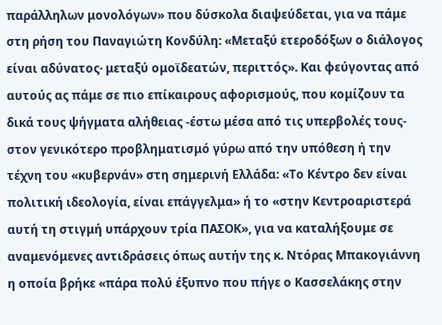παράλληλων μονολόγων» που δύσκολα διαψεύδεται, για να πάμε στη ρήση του Παναγιώτη Κονδύλη: «Μεταξύ ετεροδόξων ο διάλογος είναι αδύνατος· μεταξύ ομοϊδεατών, περιττός». Και φεύγοντας από αυτούς ας πάμε σε πιο επίκαιρους αφορισμούς, που κομίζουν τα δικά τους ψήγματα αλήθειας -έστω μέσα από τις υπερβολές τους- στον γενικότερο προβληματισμό γύρω από την υπόθεση ή την τέχνη του «κυβερνάν» στη σημερινή Ελλάδα: «Το Κέντρο δεν είναι πολιτική ιδεολογία, είναι επάγγελμα» ή το «στην Κεντροαριστερά αυτή τη στιγμή υπάρχουν τρία ΠΑΣΟΚ», για να καταλήξουμε σε αναμενόμενες αντιδράσεις όπως αυτήν της κ. Ντόρας Μπακογιάννη η οποία βρήκε «πάρα πολύ έξυπνο που πήγε ο Κασσελάκης στην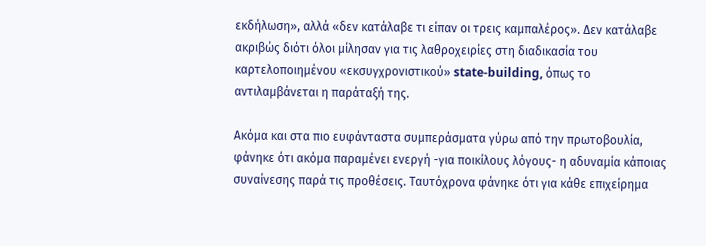εκδήλωση», αλλά «δεν κατάλαβε τι είπαν οι τρεις καμπαλέρος». Δεν κατάλαβε ακριβώς διότι όλοι μίλησαν για τις λαθροχειρίες στη διαδικασία του καρτελοποιημένου «εκσυγχρονιστικού» state-building, όπως το αντιλαμβάνεται η παράταξή της.

Ακόμα και στα πιο ευφάνταστα συμπεράσματα γύρω από την πρωτοβουλία, φάνηκε ότι ακόμα παραμένει ενεργή -για ποικίλους λόγους- η αδυναμία κάποιας συναίνεσης παρά τις προθέσεις. Ταυτόχρονα φάνηκε ότι για κάθε επιχείρημα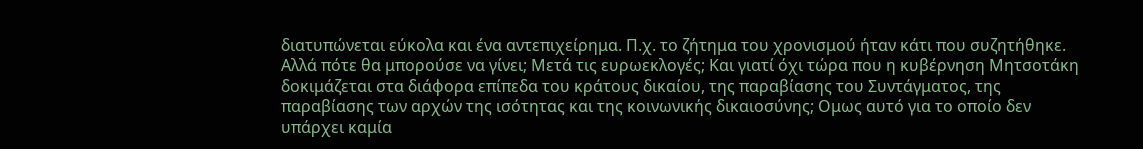διατυπώνεται εύκολα και ένα αντεπιχείρημα. Π.χ. το ζήτημα του χρονισμού ήταν κάτι που συζητήθηκε. Αλλά πότε θα μπορούσε να γίνει; Μετά τις ευρωεκλογές; Και γιατί όχι τώρα που η κυβέρνηση Μητσοτάκη δοκιμάζεται στα διάφορα επίπεδα του κράτους δικαίου, της παραβίασης του Συντάγματος, της παραβίασης των αρχών της ισότητας και της κοινωνικής δικαιοσύνης; Ομως αυτό για το οποίο δεν υπάρχει καμία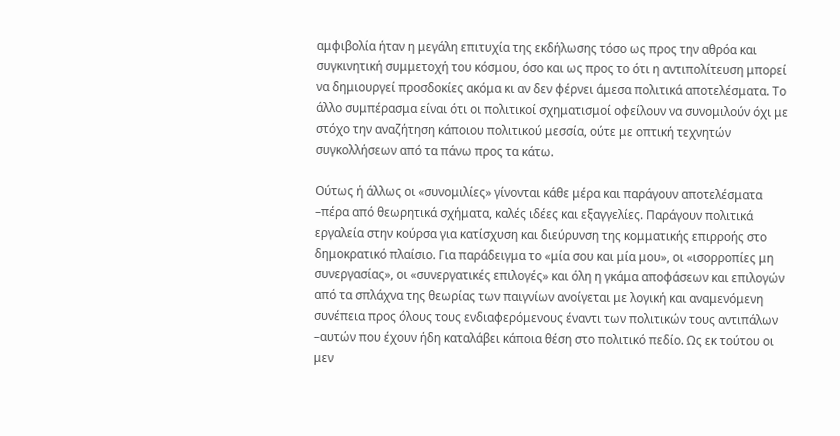αμφιβολία ήταν η μεγάλη επιτυχία της εκδήλωσης τόσο ως προς την αθρόα και συγκινητική συμμετοχή του κόσμου, όσο και ως προς το ότι η αντιπολίτευση μπορεί να δημιουργεί προσδοκίες ακόμα κι αν δεν φέρνει άμεσα πολιτικά αποτελέσματα. Το άλλο συμπέρασμα είναι ότι οι πολιτικοί σχηματισμοί οφείλουν να συνομιλούν όχι με στόχο την αναζήτηση κάποιου πολιτικού μεσσία, ούτε με οπτική τεχνητών συγκολλήσεων από τα πάνω προς τα κάτω.

Ούτως ή άλλως οι «συνομιλίες» γίνονται κάθε μέρα και παράγουν αποτελέσματα –πέρα από θεωρητικά σχήματα, καλές ιδέες και εξαγγελίες. Παράγουν πολιτικά εργαλεία στην κούρσα για κατίσχυση και διεύρυνση της κομματικής επιρροής στο δημοκρατικό πλαίσιο. Για παράδειγμα το «μία σου και μία μου», οι «ισορροπίες μη συνεργασίας», οι «συνεργατικές επιλογές» και όλη η γκάμα αποφάσεων και επιλογών από τα σπλάχνα της θεωρίας των παιγνίων ανοίγεται με λογική και αναμενόμενη συνέπεια προς όλους τους ενδιαφερόμενους έναντι των πολιτικών τους αντιπάλων –αυτών που έχουν ήδη καταλάβει κάποια θέση στο πολιτικό πεδίο. Ως εκ τούτου οι μεν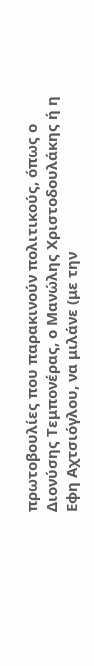πρωτοβουλίες που παρακινούν πολιτικούς, όπως ο Διονύσης Τεμπονέρας, ο Μανώλης Χριστοδουλάκης ή η Εφη Αχτσιόγλου, να μιλάνε (με την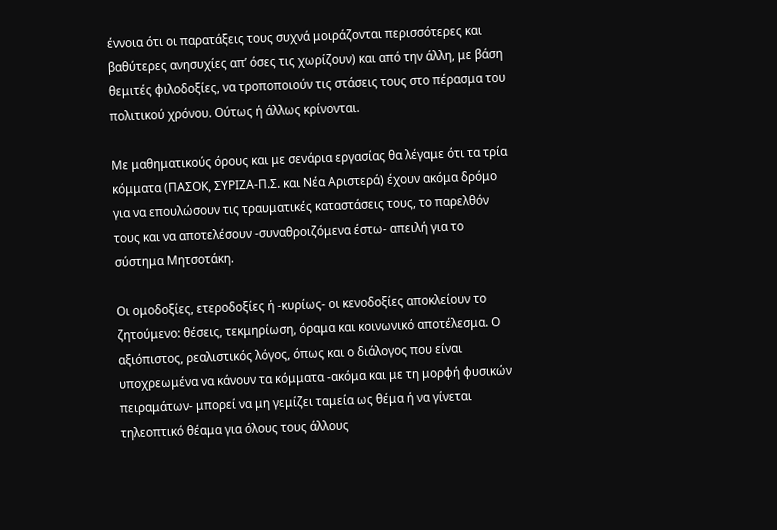έννοια ότι οι παρατάξεις τους συχνά μοιράζονται περισσότερες και βαθύτερες ανησυχίες απ’ όσες τις χωρίζουν) και από την άλλη, με βάση θεμιτές φιλοδοξίες, να τροποποιούν τις στάσεις τους στο πέρασμα του πολιτικού χρόνου. Ούτως ή άλλως κρίνονται.

Με μαθηματικούς όρους και με σενάρια εργασίας θα λέγαμε ότι τα τρία κόμματα (ΠΑΣΟΚ, ΣΥΡΙΖΑ-Π.Σ. και Νέα Αριστερά) έχουν ακόμα δρόμο για να επουλώσουν τις τραυματικές καταστάσεις τους, το παρελθόν τους και να αποτελέσουν -συναθροιζόμενα έστω- απειλή για το σύστημα Μητσοτάκη.

Οι ομοδοξίες, ετεροδοξίες ή -κυρίως- οι κενοδοξίες αποκλείουν το ζητούμενο: θέσεις, τεκμηρίωση, όραμα και κοινωνικό αποτέλεσμα. Ο αξιόπιστος, ρεαλιστικός λόγος, όπως και ο διάλογος που είναι υποχρεωμένα να κάνουν τα κόμματα -ακόμα και με τη μορφή φυσικών πειραμάτων- μπορεί να μη γεμίζει ταμεία ως θέμα ή να γίνεται τηλεοπτικό θέαμα για όλους τους άλλους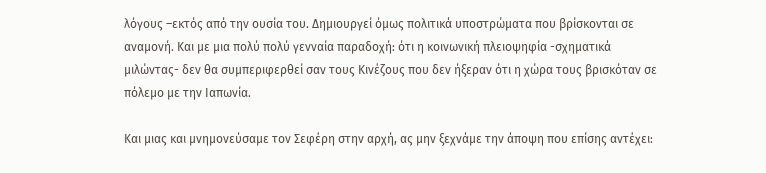λόγους –εκτός από την ουσία του. Δημιουργεί όμως πολιτικά υποστρώματα που βρίσκονται σε αναμονή. Και με μια πολύ πολύ γενναία παραδοχή: ότι η κοινωνική πλειοψηφία -σχηματικά μιλώντας- δεν θα συμπεριφερθεί σαν τους Κινέζους που δεν ήξεραν ότι η χώρα τους βρισκόταν σε πόλεμο με την Ιαπωνία.

Και μιας και μνημονεύσαμε τον Σεφέρη στην αρχή, ας μην ξεχνάμε την άποψη που επίσης αντέχει: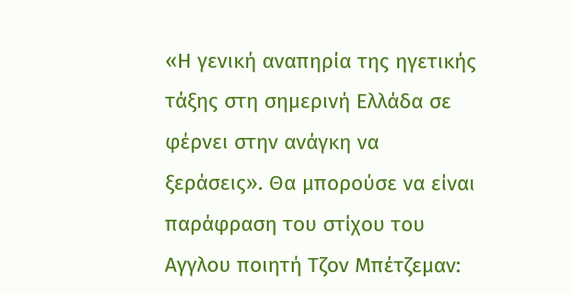«Η γενική αναπηρία της ηγετικής τάξης στη σημερινή Ελλάδα σε φέρνει στην ανάγκη να ξεράσεις». Θα μπορούσε να είναι παράφραση του στίχου του Αγγλου ποιητή Τζον Μπέτζεμαν: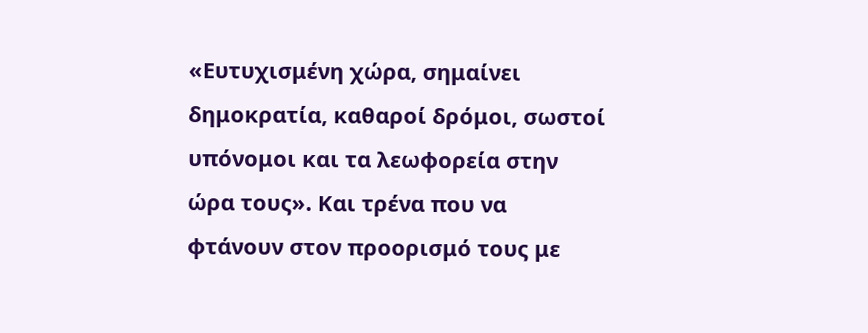«Ευτυχισμένη χώρα, σημαίνει δημοκρατία, καθαροί δρόμοι, σωστοί υπόνομοι και τα λεωφορεία στην ώρα τους». Και τρένα που να φτάνουν στον προορισμό τους με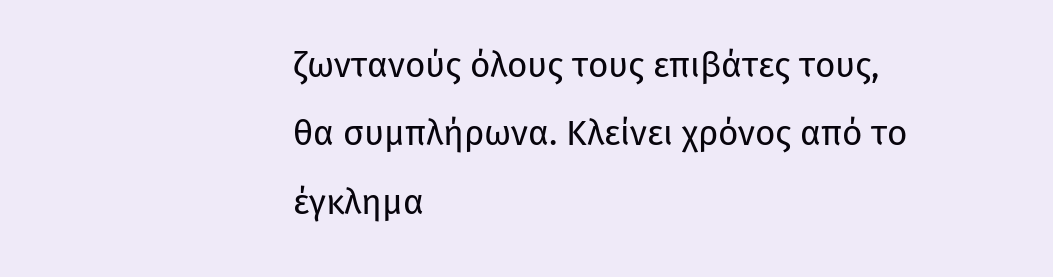ζωντανούς όλους τους επιβάτες τους, θα συμπλήρωνα. Κλείνει χρόνος από το έγκλημα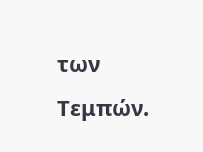των Τεμπών.